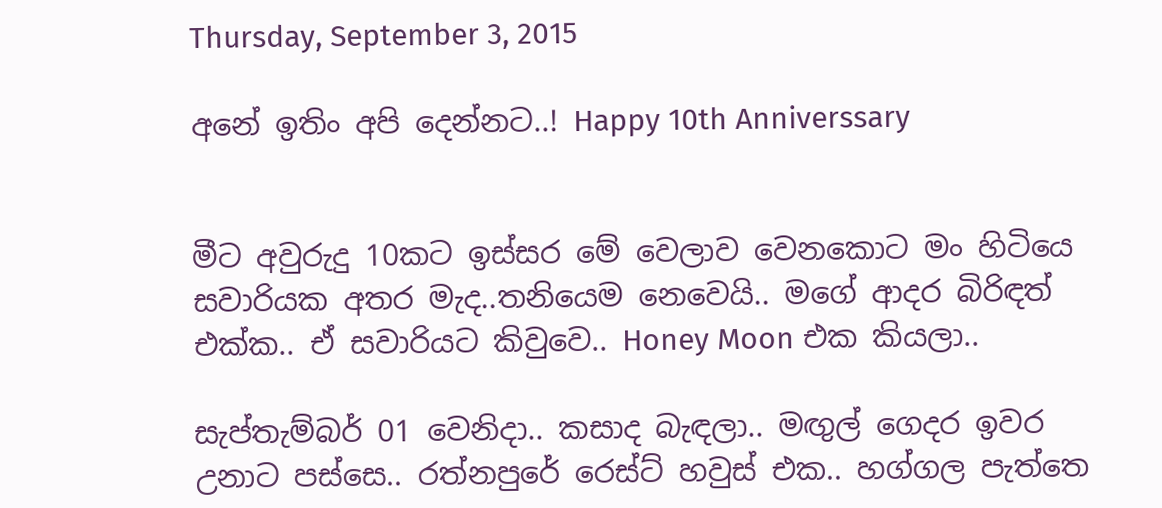Thursday, September 3, 2015

අනේ ඉතිං අපි දෙන්නට..! Happy 10th Anniverssary


මීට අවුරුදු 10කට ඉස්සර මේ වෙලාව වෙනකොට මං හිටියෙ සවාරියක අතර මැද..තනියෙම නෙවෙයි.. මගේ ආදර බිරිඳත් එක්ක.. ඒ සවාරියට කිවුවෙ.. Honey Moon එක කියලා..

සැප්තැම්බර් 01 වෙනිදා.. කසාද බැඳලා.. මඟුල් ගෙදර ඉවර උනාට පස්සෙ.. රත්නපුරේ රෙස්ට් හවුස් එක.. හග්ගල පැත්තෙ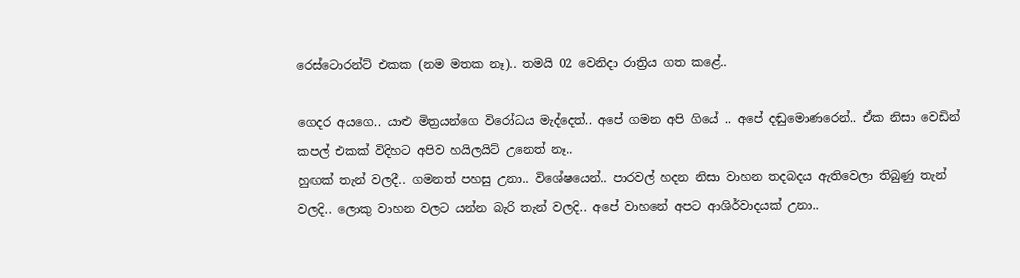රෙස්ටොරන්ට් එකක (නම මතක නෑ).. තමයි 02 වෙනිදා රාත්‍රිය ගත කළේ..

ගෙදර අයගෙ.. යාළු මිත්‍රයන්ගෙ විරෝධය මැද්දෙත්.. අපේ ගමන අපි ගියේ .. අපේ දඬුමොණරෙන්.. ඒක නිසා වෙඩින් කපල් එකක් විදිහට අපිව හයිලයිට් උනෙත් නෑ..
හුඟක් තැන් වලදී.. ගමනත් පහසු උනා.. විශේෂයෙන්.. පාරවල් හදන නිසා වාහන තදබදය ඇතිවෙලා තිබුණු තැන් වලදි.. ලොකු වාහන වලට යන්න බැරි තැන් වලදි.. අපේ වාහනේ අපට ආශිර්වාදයක් උනා..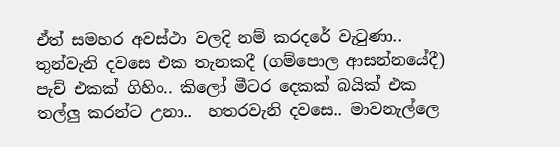ඒත් සමහර අවස්ථා වලදි නම් කරදරේ වැටුණා.. තුන්වැනි දවසෙ එක තැනකදී (ගම්පොල ආසන්නයේදී) පැච් එකක් ගිහිං.. කිලෝ මීටර දෙකක් බයික් එක තල්ලු කරන්ට උනා..  හතරවැනි දවසෙ.. මාවනැල්ලෙ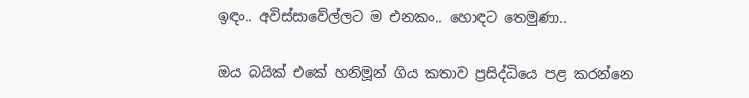ඉඳං.. අවිස්සාවේල්ලට ම එනකං.. හොඳට තෙමුණා..

ඔය බයික් එකේ හනිමූන් ගිය කතාව ප්‍රසිද්ධියෙ පළ කරන්නෙ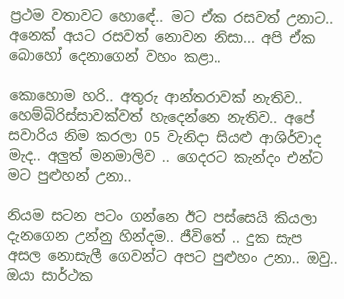ප්‍රථම වතාවට හොඳේ.. මට ඒක රසවත් උනාට.. අනෙක් අයට රසවත් නොවන නිසා... අපි ඒක බොහෝ දෙනාගෙන් වහං කළා..

කොහොම හරි.. අතුරු ආන්තරාවක් නැතිව.. හෙම්බිරිස්සාවක්වත් හැදෙන්නෙ නැතිව.. අපේ සවාරිය නිම කරලා 05 වැනිදා සියළු ආශිර්වාද මැද.. අලුත් මනමාලිව .. ගෙදරට කැන්දං එන්ට මට පුළුහන් උනා..

නියම සටන පටං ගන්නෙ ඊට පස්සෙයි කියලා දැනගෙන උන්නු හින්දම.. ජීවිතේ .. දුක සැප අසල නොසැලී ගෙවන්ට අපට පුළුහං උනා.. ඔවු.. ඔයා සාර්ථක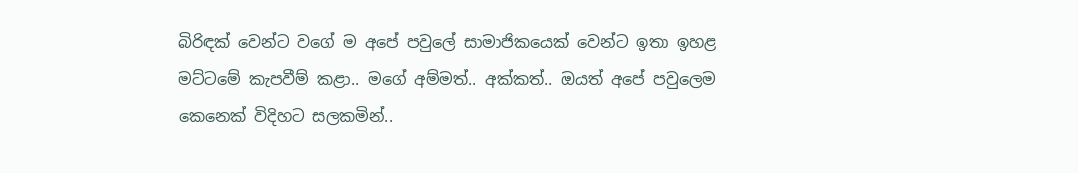බිරිඳක් වෙන්ට වගේ ම අපේ පවුලේ සාමාජිකයෙක් වෙන්ට ඉතා ඉහළ මට්ටමේ කැපවීම් කළා.. මගේ අම්මත්.. අක්කත්.. ඔයත් අපේ පවුලෙම කෙනෙක් විදිහට සලකමින්..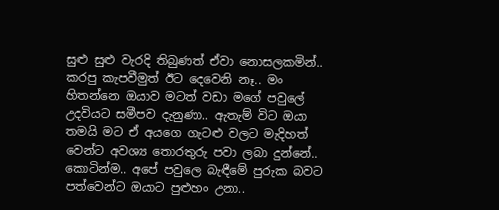සුළු සුළු වැරදි තිබුණත් ඒවා නොසලකමින්.. කරපු කැපවීමුත් ඊට දෙවෙනි නෑ.. මං හිතන්නෙ ඔයාව මටත් වඩා මගේ පවුලේ උදවියට සමීපව දැනුණා.. ඇතැම් විට ඔයා තමයි මට ඒ අයගෙ ගැටළු වලට මැදිහත් වෙන්ට අවශ්‍ය තොරතුරු පවා ලබා දුන්නේ.. කොටින්ම.. අපේ පවුලෙ බැඳීමේ පුරුක බවට පත්වෙන්ට ඔයාට පුළුහං උනා..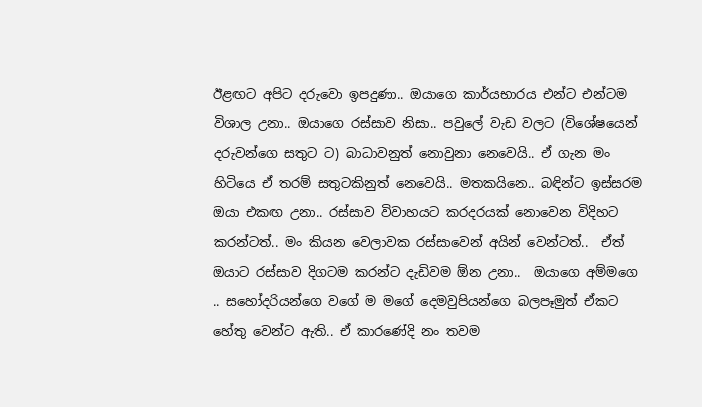ඊළඟට අපිට දරුවො ඉපදුණා.. ඔයාගෙ කාර්යභාරය එන්ට එන්ටම විශාල උනා.. ඔයාගෙ රස්සාව නිසා.. පවුලේ වැඩ වලට (විශේෂයෙන් දරුවන්ගෙ සතුට ට) බාධාවනුත් නොවුනා නෙවෙයි.. ඒ ගැන මං හිටියෙ ඒ තරම් සතුටකිනුත් නෙවෙයි.. මතකයිනෙ.. බඳින්ට ඉස්සරම ඔයා එකඟ උනා.. රස්සාව විවාහයට කරදරයක් නොවෙන විදිහට කරන්ටත්.. මං කියන වෙලාවක රස්සාවෙන් අයින් වෙන්ටත්..  ඒත් ඔයාට රස්සාව දිගටම කරන්ට දැඩිවම ඕන උනා..  ඔයාගෙ අම්මගෙ .. සහෝදරියන්ගෙ වගේ ම මගේ දෙමවුපියන්ගෙ බලපෑමුත් ඒකට හේතු වෙන්ට ඇති.. ඒ කාරණේදි නං තවම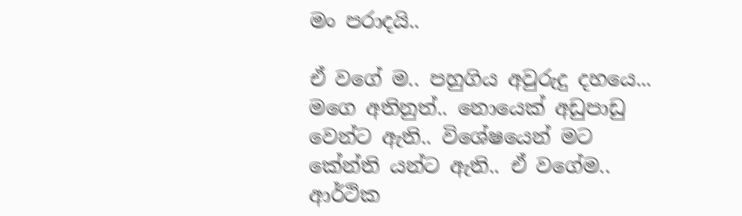මං පරාදයි..

ඒ වගේ ම.. පහුගිය අවුරුදු දහයෙ... මගෙ අතිනුත්.. නොයෙක් අඩුපාඩු වෙන්ට ඇති.. විශේෂයෙන් මට කේන්ති යන්ට ඇති.. ඒ වගේම.. ආර්ථික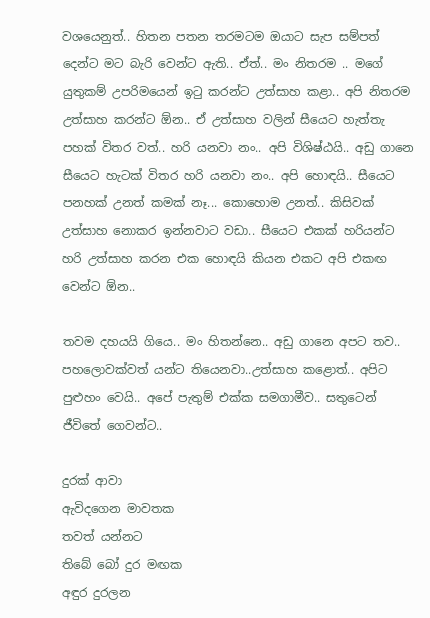වශයෙනුත්.. හිතන පතන තරමටම ඔයාට සැප සම්පත් දෙන්ට මට බැරි වෙන්ට ඇති.. ඒත්.. මං නිතරම .. මගේ යුතුකම් උපරිමයෙන් ඉටු කරන්ට උත්සාහ කළා.. අපි නිතරම උත්සාහ කරන්ට ඕන.. ඒ උත්සාහ වලින් සීයෙට හැත්තැ පහක් විතර වත්.. හරි යනවා නං.. අපි විශිෂ්ඨයි.. අඩු ගානෙ සීයෙට හැටක් විතර හරි යනවා නං.. අපි හොඳයි.. සීයෙට පනහක් උනත් කමක් නෑ... කොහොම උනත්.. කිසිවක් උත්සාහ නොකර ඉන්නවාට වඩා.. සීයෙට එකක් හරියන්ට හරි උත්සාහ කරන එක හොඳයි කියන එකට අපි එකඟ වෙන්ට ඕන..

තවම දහයයි ගියෙ.. මං හිතන්නෙ.. අඩු ගානෙ අපට තව.. පහලොවක්වත් යන්ට තියෙනවා..උත්සාහ කළොත්.. අපිට පුළුහං වෙයි.. අපේ පැතුම් එක්ක සමගාමීව.. සතුටෙන් ජීවිතේ ගෙවන්ට..

දුරක් ආවා
ඇවිදගෙන මාවතක
තවත් යන්නට
තිබේ බෝ දුර මඟක
අඳුර දුරලන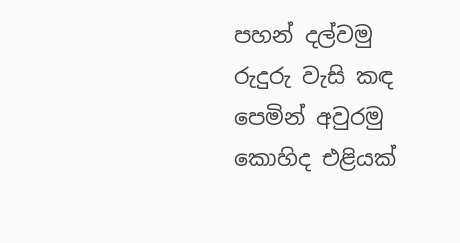පහන් දල්වමු
රුදුරු වැසි කඳ
පෙමින් අවුරමු
කොහිද එළියක්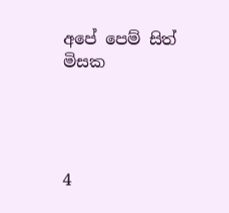අපේ පෙම් සිත් මිසක




4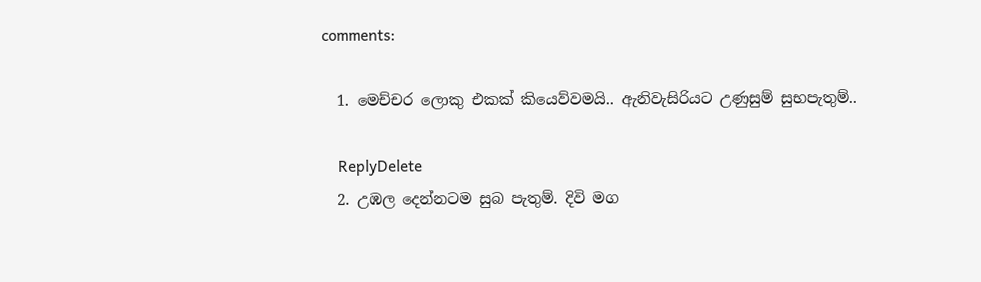comments:

  1. මෙච්චර ලොකු එකක් කියෙව්වමයි.. ඇනිවැසිරියට උණුසුම් සුභපැතුම්..

    ReplyDelete
  2. උඹල දෙන්නටම සුබ පැතුම්. දිවි මග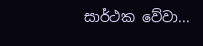සාර්ථක වේවා...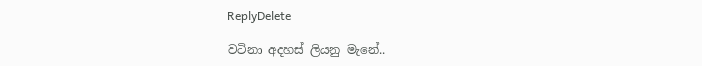ReplyDelete

වටිනා අදහස් ලියනු මැනේ..